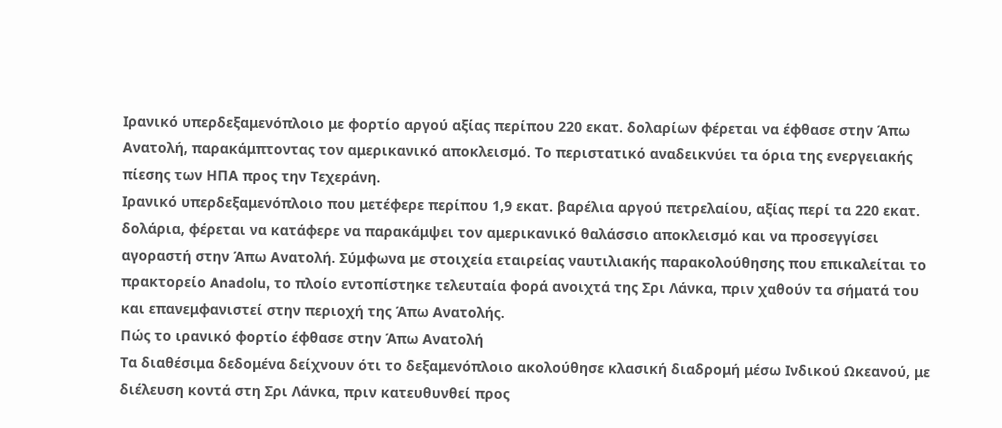Ιρανικό υπερδεξαμενόπλοιο με φορτίο αργού αξίας περίπου 220 εκατ. δολαρίων φέρεται να έφθασε στην Άπω Ανατολή, παρακάμπτοντας τον αμερικανικό αποκλεισμό. Το περιστατικό αναδεικνύει τα όρια της ενεργειακής πίεσης των ΗΠΑ προς την Τεχεράνη.
Ιρανικό υπερδεξαμενόπλοιο που μετέφερε περίπου 1,9 εκατ. βαρέλια αργού πετρελαίου, αξίας περί τα 220 εκατ. δολάρια, φέρεται να κατάφερε να παρακάμψει τον αμερικανικό θαλάσσιο αποκλεισμό και να προσεγγίσει αγοραστή στην Άπω Ανατολή. Σύμφωνα με στοιχεία εταιρείας ναυτιλιακής παρακολούθησης που επικαλείται το πρακτορείο Anadolu, το πλοίο εντοπίστηκε τελευταία φορά ανοιχτά της Σρι Λάνκα, πριν χαθούν τα σήματά του και επανεμφανιστεί στην περιοχή της Άπω Ανατολής.
Πώς το ιρανικό φορτίο έφθασε στην Άπω Ανατολή
Τα διαθέσιμα δεδομένα δείχνουν ότι το δεξαμενόπλοιο ακολούθησε κλασική διαδρομή μέσω Ινδικού Ωκεανού, με διέλευση κοντά στη Σρι Λάνκα, πριν κατευθυνθεί προς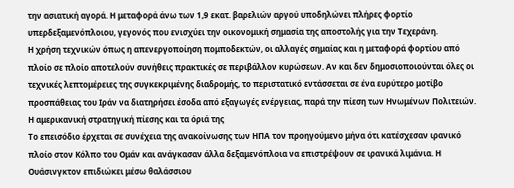την ασιατική αγορά. Η μεταφορά άνω των 1,9 εκατ. βαρελιών αργού υποδηλώνει πλήρες φορτίο υπερδεξαμενόπλοιου, γεγονός που ενισχύει την οικονομική σημασία της αποστολής για την Τεχεράνη.
Η χρήση τεχνικών όπως η απενεργοποίηση πομποδεκτών, οι αλλαγές σημαίας και η μεταφορά φορτίου από πλοίο σε πλοίο αποτελούν συνήθεις πρακτικές σε περιβάλλον κυρώσεων. Αν και δεν δημοσιοποιούνται όλες οι τεχνικές λεπτομέρειες της συγκεκριμένης διαδρομής, το περιστατικό εντάσσεται σε ένα ευρύτερο μοτίβο προσπάθειας του Ιράν να διατηρήσει έσοδα από εξαγωγές ενέργειας, παρά την πίεση των Ηνωμένων Πολιτειών.
Η αμερικανική στρατηγική πίεσης και τα όριά της
Το επεισόδιο έρχεται σε συνέχεια της ανακοίνωσης των ΗΠΑ τον προηγούμενο μήνα ότι κατέσχεσαν ιρανικό πλοίο στον Κόλπο του Ομάν και ανάγκασαν άλλα δεξαμενόπλοια να επιστρέψουν σε ιρανικά λιμάνια. Η Ουάσινγκτον επιδιώκει μέσω θαλάσσιου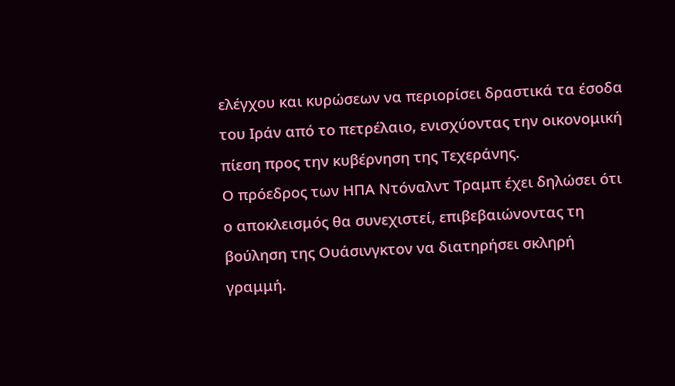ελέγχου και κυρώσεων να περιορίσει δραστικά τα έσοδα του Ιράν από το πετρέλαιο, ενισχύοντας την οικονομική πίεση προς την κυβέρνηση της Τεχεράνης.
Ο πρόεδρος των ΗΠΑ Ντόναλντ Τραμπ έχει δηλώσει ότι ο αποκλεισμός θα συνεχιστεί, επιβεβαιώνοντας τη βούληση της Ουάσινγκτον να διατηρήσει σκληρή γραμμή.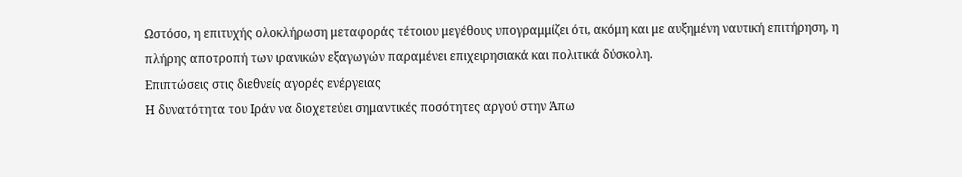Ωστόσο, η επιτυχής ολοκλήρωση μεταφοράς τέτοιου μεγέθους υπογραμμίζει ότι, ακόμη και με αυξημένη ναυτική επιτήρηση, η πλήρης αποτροπή των ιρανικών εξαγωγών παραμένει επιχειρησιακά και πολιτικά δύσκολη.
Επιπτώσεις στις διεθνείς αγορές ενέργειας
Η δυνατότητα του Ιράν να διοχετεύει σημαντικές ποσότητες αργού στην Άπω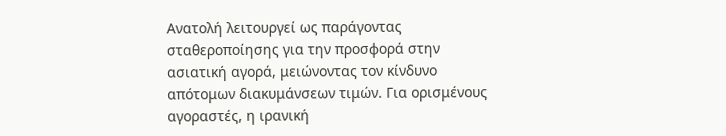Ανατολή λειτουργεί ως παράγοντας σταθεροποίησης για την προσφορά στην ασιατική αγορά, μειώνοντας τον κίνδυνο απότομων διακυμάνσεων τιμών. Για ορισμένους αγοραστές, η ιρανική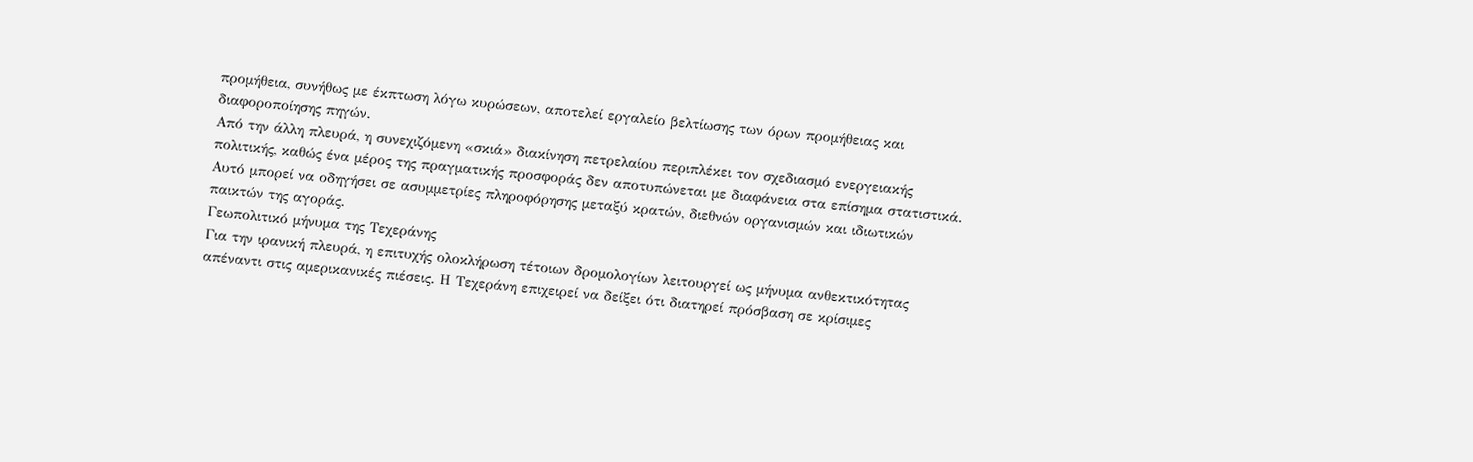προμήθεια, συνήθως με έκπτωση λόγω κυρώσεων, αποτελεί εργαλείο βελτίωσης των όρων προμήθειας και διαφοροποίησης πηγών.
Από την άλλη πλευρά, η συνεχιζόμενη «σκιά» διακίνηση πετρελαίου περιπλέκει τον σχεδιασμό ενεργειακής πολιτικής, καθώς ένα μέρος της πραγματικής προσφοράς δεν αποτυπώνεται με διαφάνεια στα επίσημα στατιστικά. Αυτό μπορεί να οδηγήσει σε ασυμμετρίες πληροφόρησης μεταξύ κρατών, διεθνών οργανισμών και ιδιωτικών παικτών της αγοράς.
Γεωπολιτικό μήνυμα της Τεχεράνης
Για την ιρανική πλευρά, η επιτυχής ολοκλήρωση τέτοιων δρομολογίων λειτουργεί ως μήνυμα ανθεκτικότητας απέναντι στις αμερικανικές πιέσεις. Η Τεχεράνη επιχειρεί να δείξει ότι διατηρεί πρόσβαση σε κρίσιμες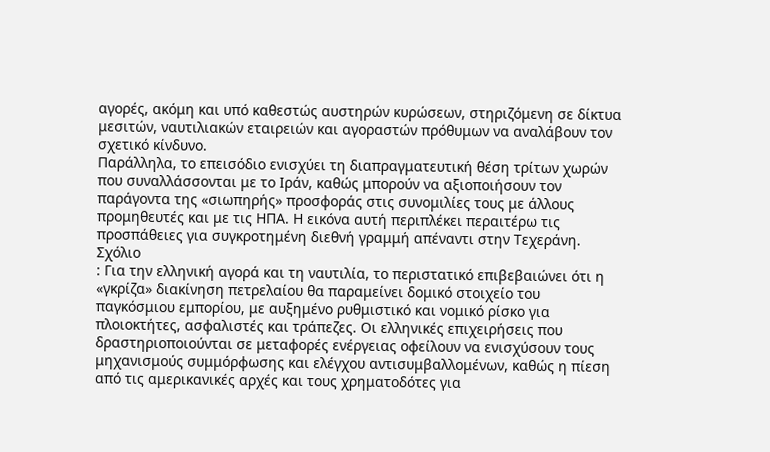αγορές, ακόμη και υπό καθεστώς αυστηρών κυρώσεων, στηριζόμενη σε δίκτυα μεσιτών, ναυτιλιακών εταιρειών και αγοραστών πρόθυμων να αναλάβουν τον σχετικό κίνδυνο.
Παράλληλα, το επεισόδιο ενισχύει τη διαπραγματευτική θέση τρίτων χωρών που συναλλάσσονται με το Ιράν, καθώς μπορούν να αξιοποιήσουν τον παράγοντα της «σιωπηρής» προσφοράς στις συνομιλίες τους με άλλους προμηθευτές και με τις ΗΠΑ. Η εικόνα αυτή περιπλέκει περαιτέρω τις προσπάθειες για συγκροτημένη διεθνή γραμμή απέναντι στην Τεχεράνη.
Σχόλιο
: Για την ελληνική αγορά και τη ναυτιλία, το περιστατικό επιβεβαιώνει ότι η «γκρίζα» διακίνηση πετρελαίου θα παραμείνει δομικό στοιχείο του παγκόσμιου εμπορίου, με αυξημένο ρυθμιστικό και νομικό ρίσκο για πλοιοκτήτες, ασφαλιστές και τράπεζες. Οι ελληνικές επιχειρήσεις που δραστηριοποιούνται σε μεταφορές ενέργειας οφείλουν να ενισχύσουν τους μηχανισμούς συμμόρφωσης και ελέγχου αντισυμβαλλομένων, καθώς η πίεση από τις αμερικανικές αρχές και τους χρηματοδότες για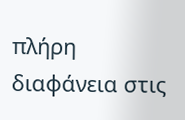πλήρη διαφάνεια στις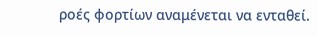ροές φορτίων αναμένεται να ενταθεί.